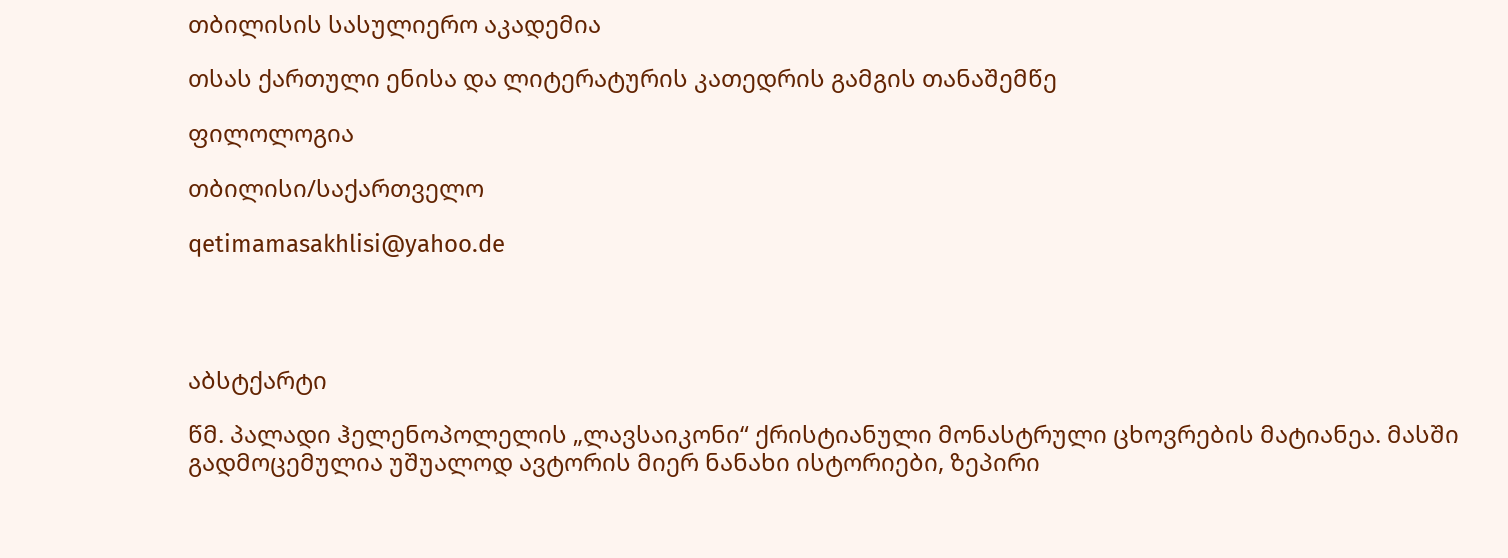თბილისის სასულიერო აკადემია

თსას ქართული ენისა და ლიტერატურის კათედრის გამგის თანაშემწე

ფილოლოგია

თბილისი/საქართველო

qetimamasakhlisi@yahoo.de




აბსტქარტი

წმ. პალადი ჰელენოპოლელის „ლავსაიკონი“ ქრისტიანული მონასტრული ცხოვრების მატიანეა. მასში გადმოცემულია უშუალოდ ავტორის მიერ ნანახი ისტორიები, ზეპირი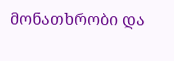მონათხრობი და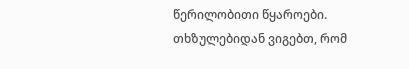წერილობითი წყაროები. თხზულებიდან ვიგებთ, რომ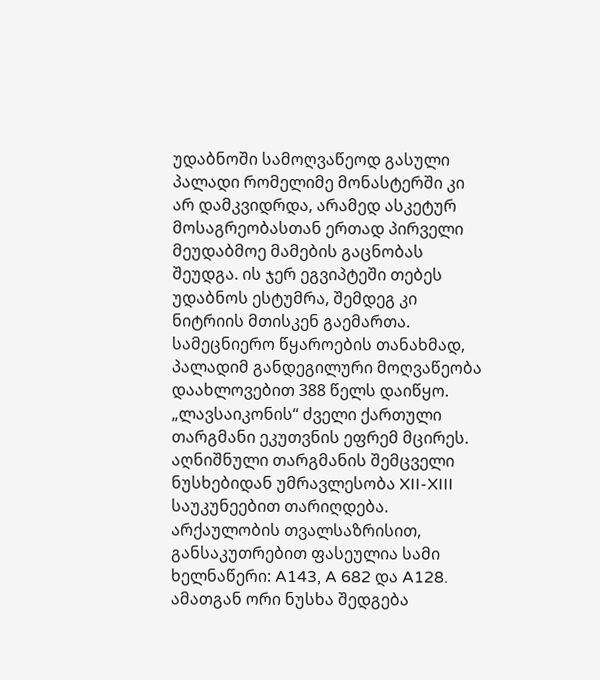უდაბნოში სამოღვაწეოდ გასული პალადი რომელიმე მონასტერში კი არ დამკვიდრდა, არამედ ასკეტურ მოსაგრეობასთან ერთად პირველი მეუდაბმოე მამების გაცნობას შეუდგა. ის ჯერ ეგვიპტეში თებეს უდაბნოს ესტუმრა, შემდეგ კი ნიტრიის მთისკენ გაემართა. სამეცნიერო წყაროების თანახმად, პალადიმ განდეგილური მოღვაწეობა დაახლოვებით 388 წელს დაიწყო. „ლავსაიკონის“ ძველი ქართული თარგმანი ეკუთვნის ეფრემ მცირეს. აღნიშნული თარგმანის შემცველი ნუსხებიდან უმრავლესობა XII-XIII საუკუნეებით თარიღდება. არქაულობის თვალსაზრისით, განსაკუთრებით ფასეულია სამი ხელნაწერი: A143, A 682 და A128. ამათგან ორი ნუსხა შედგება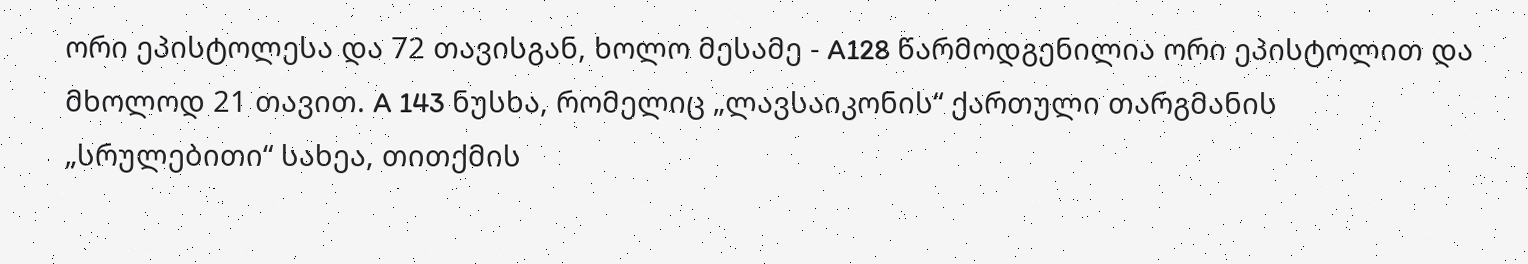ორი ეპისტოლესა და 72 თავისგან, ხოლო მესამე - A128 წარმოდგენილია ორი ეპისტოლით და მხოლოდ 21 თავით. A 143 ნუსხა, რომელიც „ლავსაიკონის“ ქართული თარგმანის „სრულებითი“ სახეა, თითქმის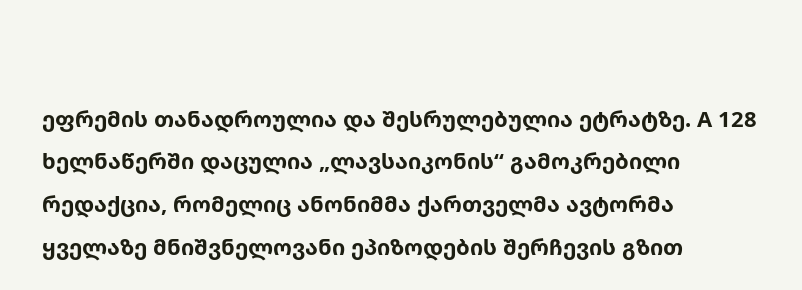ეფრემის თანადროულია და შესრულებულია ეტრატზე. A 128 ხელნაწერში დაცულია „ლავსაიკონის“ გამოკრებილი რედაქცია, რომელიც ანონიმმა ქართველმა ავტორმა ყველაზე მნიშვნელოვანი ეპიზოდების შერჩევის გზით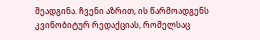შეადგინა. ჩვენი აზრით, ის წარმოადგენს კვინობიტურ რედაქციას, რომელსაც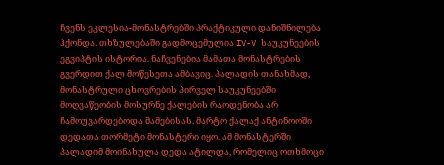ჩვენს ეკლესია-მონასტრებში პრაქტიკული დანიშნილება ჰქონდა. თხზულებაში გადმოცემულია IV-V საუკუნეების ეგვიპტის ისტორია. ნაჩვენებია მამათა მონასტრების გვერდით ქალ მოწესეთა ამბავიც. პალადის თანახმად, მონასტრული ცხოვრების პირველ საუკუნეებში მოღვაწეობის მოსურნე ქალების რაოდენობა არ ჩამოუვარდებოდა მამებისას. მარტო ქალაქ ანტინოოში დედათა თორმეტი მონასტერი იყო. ამ მონასტერში პალადიმ მოინახულა დედა ატილდა, რომელიც ოთხმოცი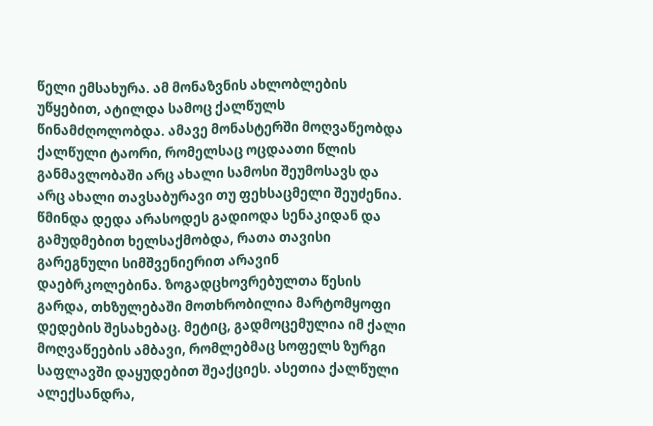წელი ემსახურა. ამ მონაზვნის ახლობლების უწყებით, ატილდა სამოც ქალწულს წინამძღოლობდა. ამავე მონასტერში მოღვაწეობდა ქალწული ტაორი, რომელსაც ოცდაათი წლის განმავლობაში არც ახალი სამოსი შეუმოსავს და არც ახალი თავსაბურავი თუ ფეხსაცმელი შეუძენია. წმინდა დედა არასოდეს გადიოდა სენაკიდან და გამუდმებით ხელსაქმობდა, რათა თავისი გარეგნული სიმშვენიერით არავინ დაებრკოლებინა. ზოგადცხოვრებულთა წესის გარდა, თხზულებაში მოთხრობილია მარტომყოფი დედების შესახებაც. მეტიც, გადმოცემულია იმ ქალი მოღვაწეების ამბავი, რომლებმაც სოფელს ზურგი საფლავში დაყუდებით შეაქციეს. ასეთია ქალწული ალექსანდრა,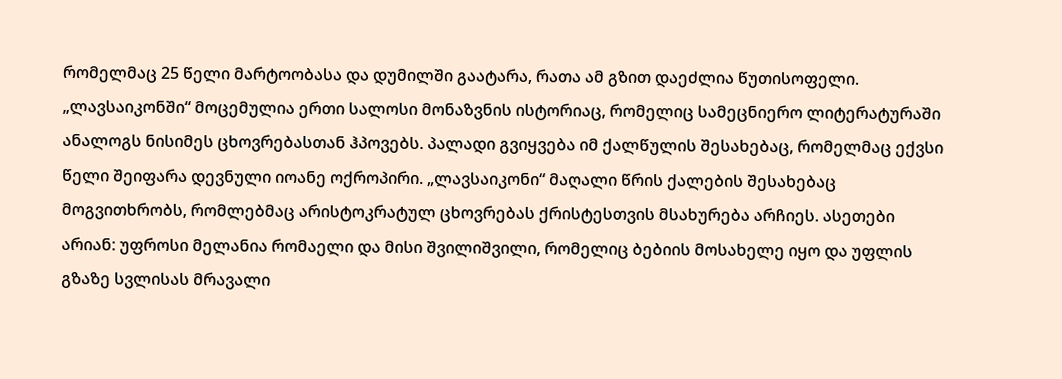რომელმაც 25 წელი მარტოობასა და დუმილში გაატარა, რათა ამ გზით დაეძლია წუთისოფელი. „ლავსაიკონში“ მოცემულია ერთი სალოსი მონაზვნის ისტორიაც, რომელიც სამეცნიერო ლიტერატურაში ანალოგს ნისიმეს ცხოვრებასთან ჰპოვებს. პალადი გვიყვება იმ ქალწულის შესახებაც, რომელმაც ექვსი წელი შეიფარა დევნული იოანე ოქროპირი. „ლავსაიკონი“ მაღალი წრის ქალების შესახებაც მოგვითხრობს, რომლებმაც არისტოკრატულ ცხოვრებას ქრისტესთვის მსახურება არჩიეს. ასეთები არიან: უფროსი მელანია რომაელი და მისი შვილიშვილი, რომელიც ბებიის მოსახელე იყო და უფლის გზაზე სვლისას მრავალი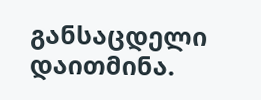განსაცდელი დაითმინა.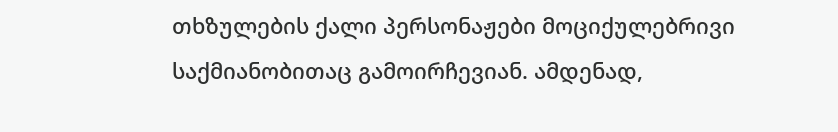თხზულების ქალი პერსონაჟები მოციქულებრივი საქმიანობითაც გამოირჩევიან. ამდენად,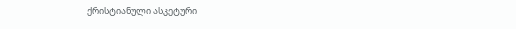ქრისტიანული ასკეტური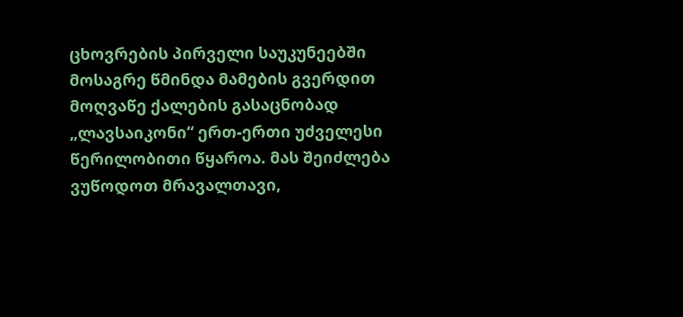ცხოვრების პირველი საუკუნეებში მოსაგრე წმინდა მამების გვერდით მოღვაწე ქალების გასაცნობად „ლავსაიკონი“ ერთ-ერთი უძველესი წერილობითი წყაროა. მას შეიძლება ვუწოდოთ მრავალთავი,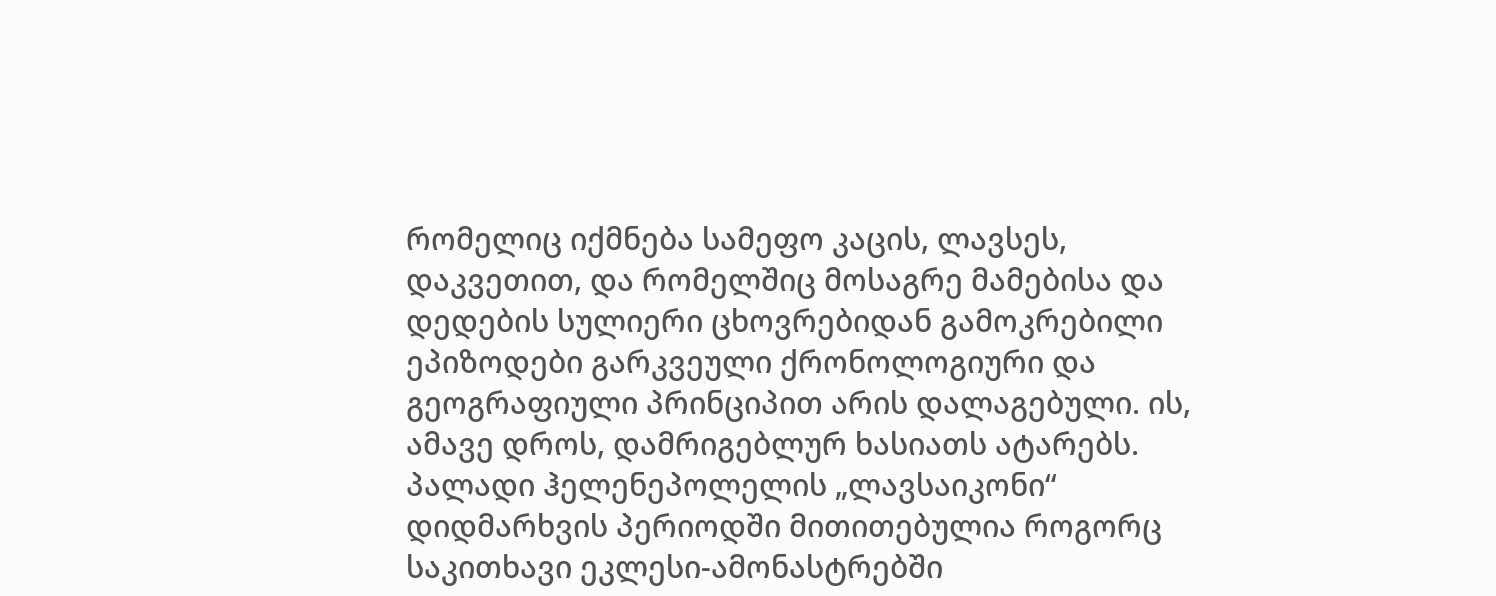რომელიც იქმნება სამეფო კაცის, ლავსეს, დაკვეთით, და რომელშიც მოსაგრე მამებისა და დედების სულიერი ცხოვრებიდან გამოკრებილი ეპიზოდები გარკვეული ქრონოლოგიური და გეოგრაფიული პრინციპით არის დალაგებული. ის, ამავე დროს, დამრიგებლურ ხასიათს ატარებს. პალადი ჰელენეპოლელის „ლავსაიკონი“ დიდმარხვის პერიოდში მითითებულია როგორც საკითხავი ეკლესი-ამონასტრებში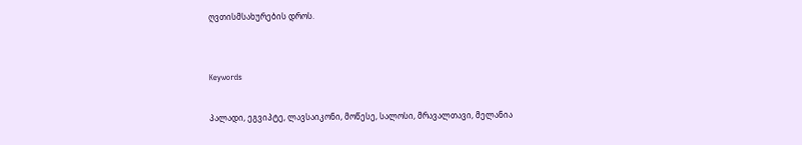ღვთისმსახურების დროს.


Keywords

პალადი, ეგვიპტე, ლავსაიკონი, მოწესე, სალოსი, მრავალთავი, მელანია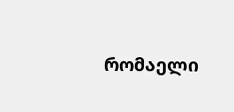რომაელი